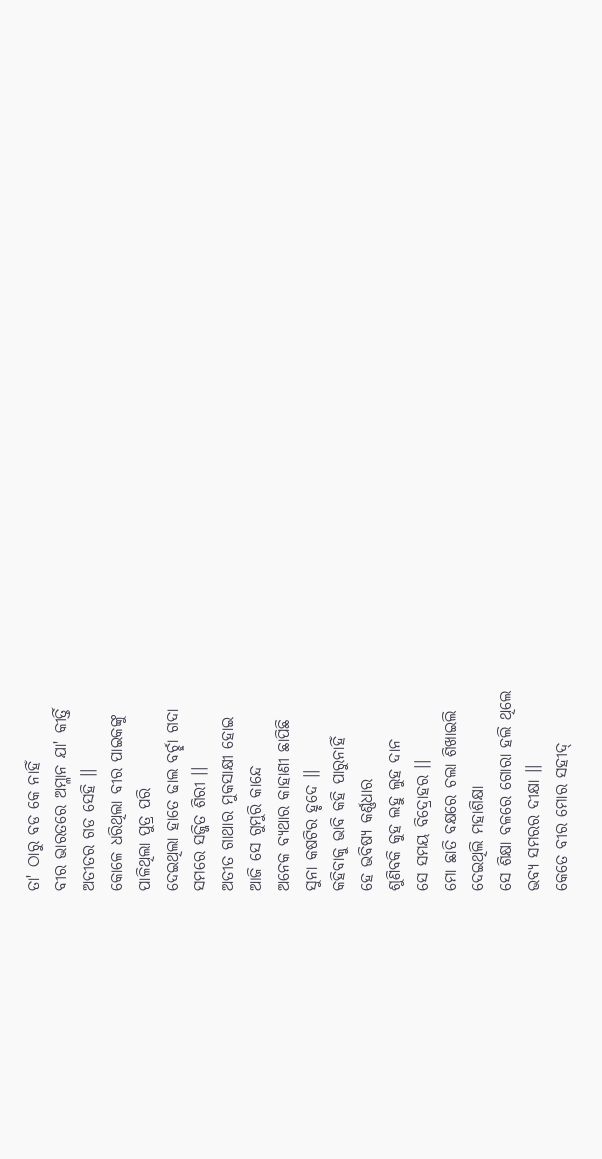ତା' ଠାରୁ ବଡ କେ ନାହିଁ
ବୀର ଭାରତରେ ଅମ୍ଳାନ ଯା' କୀର୍ତ୍ତି
ଅତୀତର ଗଡ ସେହି ।।
କୋଳେ ଧରିଥିଲା ବୀର ପାଇକଙ୍କୁ
ପାଳିଥିଲା ପୁତ୍ର ପରି
ଦେଇଥିଲା ହାତେ ଢାଲ ବର୍ଚ୍ଛା ଗଦା
ସମରେ ସଜ୍ଜିତ ଶିରୀ ।।
ଅତୀତ ଗାଥାର ମୁକସାକ୍ଷୀ ହୋଇ
ଆଜି ସେ ଗୁମୁରି କାନ୍ଦେ
ଅନେକ ବ୍ୟଥାର କାହାଣୀ ଛାପିଛି
ସୁନା କଷଟିର ହୃଦେ ।।
କହିବାକୁ ଭାବି କହି ପାରୁନାହିଁ
ହେ ଭବିଷ୍ୟ କର୍ଣ୍ଣଧାର
ଶୁଣିବକି କୁହ ଲହୁ ଲୁହ ଦାନ
ସେ ସମୟ ବିଦ୍ରୋହର ।।
ମୋ ଛାତି ବକ୍ଷରେ ଚଲା ଶିଖାଇଲି
ଦେଇଥିଲି ମହାଶିକ୍ଷା
ସେ ଶିକ୍ଷା ବଳରେ ଗୋରା ହଲି ଥିଲେ
ଭବ୍ୟ ସମରର ଦୀକ୍ଷା ।।
କେତେ ବୀର ମୋର ସହୀଦ୍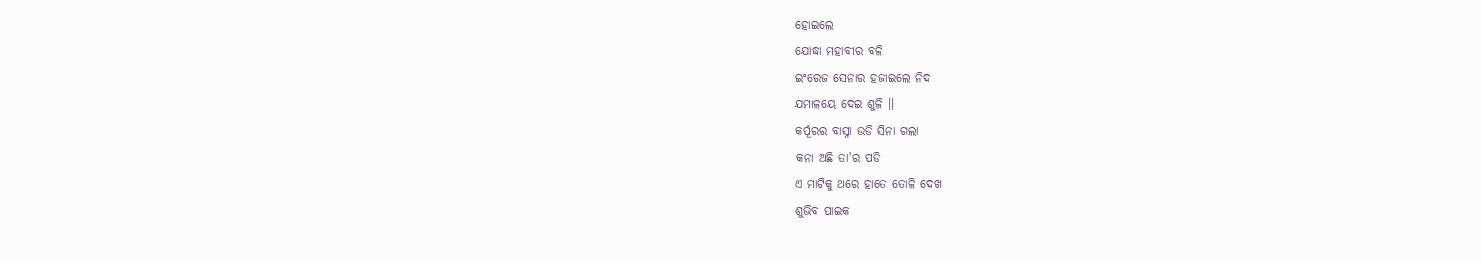ହୋଇଲେ
ଯୋଦ୍ଧା ମହାବୀର ବଳି
ଇଂରେଜ ସେନାର ହଜାଇଲେ ନିଦ
ଯମାଳୟେ ଦେଇ ଶୁଳି ।।
କର୍ପୂରର ବାସ୍ନା ଉଡି ସିନା ଗଲା
କନା ଅଛି ତା'ର ପଡି
ଏ ମାଟିକୁ ଥରେ ହାତେ ତୋଳି ଦେଖ
ଶୁଭିବ ପାଇକ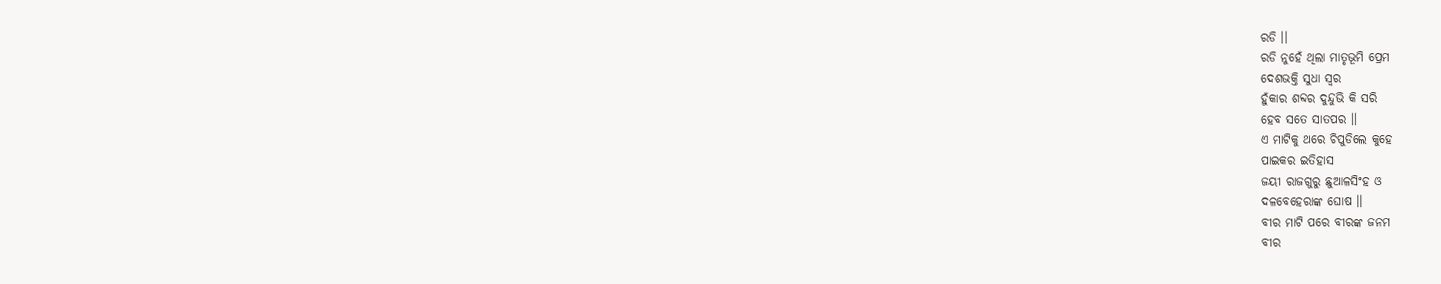ରଡି ।।
ରଡି ନୁହେଁ ଥିଲା ମାତୃଭୂମି ପ୍ରେମ
ଦେଶଭକ୍ତି ସୁଧା ସ୍ୱର
ହୁଁକାର ଶବ୍ଦର ଦୁନ୍ଦୁଭି କି ସରି
ହେବ ସତେ ସାତପର ।।
ଏ ମାଟିକୁ ଥରେ ଚିପୁଡିଲେ କୁହେ
ପାଇକର ଇତିହାସ
ଜୟୀ ରାଜଗୁରୁ ଛୁଆଳସିଂହ ଓ
ଦଳବେହେରାଙ୍କ ଘୋଷ ।।
ବୀର ମାଟି ପରେ ବୀରଙ୍କ ଜନମ
ବୀର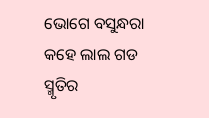ଭୋଗେ ବସୁନ୍ଧରା
କହେ ଲାଲ ଗଡ ସ୍ମୃତିର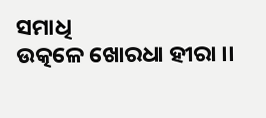ସମାଧି
ଉତ୍କଳେ ଖୋରଧା ହୀରା ।।